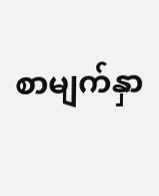စာမျက်နှာ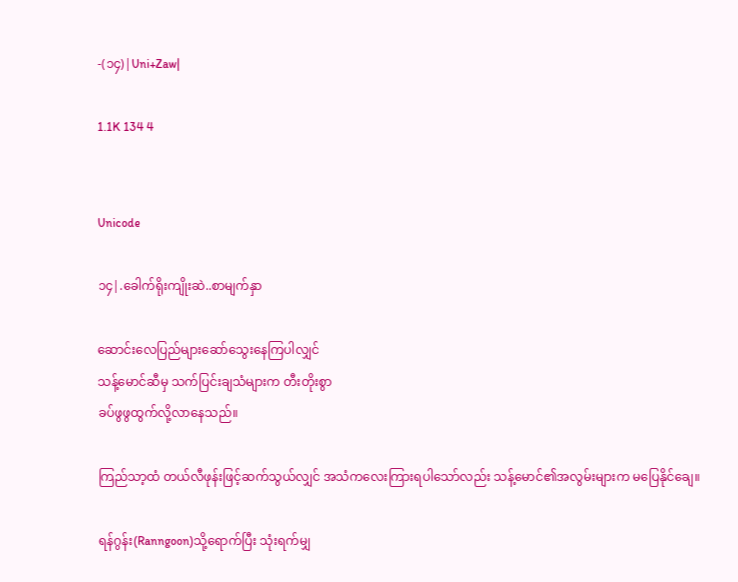-(၁၄)|Uni+Zaw|

1.1K 134 4


Unicode

၁၄|.ခေါက်ရိုးကျိုးဆဲ..စာမျက်နှာ

ဆောင်းလေပြည်များဆော်သွေးနေကြပါလျှင်
သန့်မောင်ဆီမှ သက်ပြင်းချသံများက တီးတိုးစွာ
ခပ်ဖွဖွထွက်လို့လာနေသည်။

ကြည်သာ့ထံ တယ်လီဖုန်းဖြင့်ဆက်သွယ်လျှင် အသံကလေးကြားရပါသော်လည်း သန့်မောင်၏အလွမ်းများက မပြေနိုင်ချေ။

ရန်ဂွန်း(Ranngoon)သို့ရောက်ပြီး သုံးရက်မျှ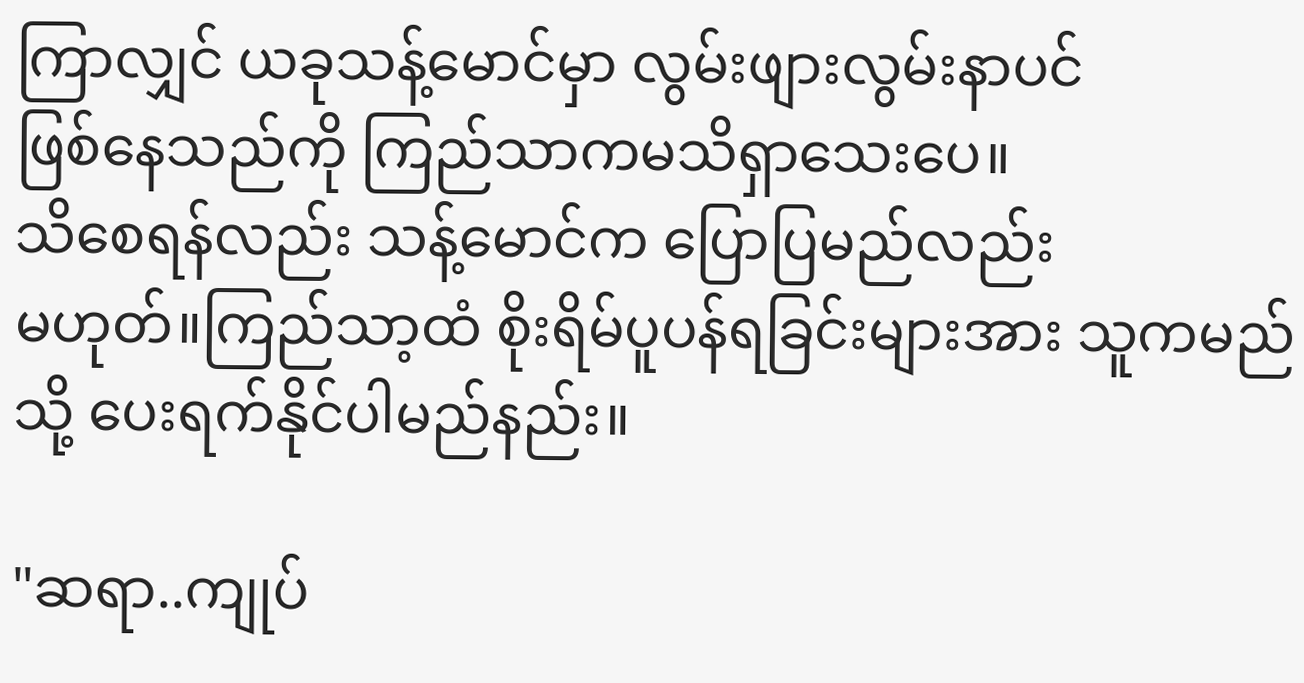ကြာလျှင် ယခုသန့်မောင်မှာ လွမ်းဖျားလွမ်းနာပင်
ဖြစ်နေသည်ကို ကြည်သာကမသိရှာသေးပေ။
သိစေရန်လည်း သန့်မောင်က ပြောပြမည်လည်း
မဟုတ်။ကြည်သာ့ထံ စိုးရိမ်ပူပန်ရခြင်းများအား သူကမည်သို့ ပေးရက်နိုင်ပါမည်နည်း။

"ဆရာ..ကျုပ်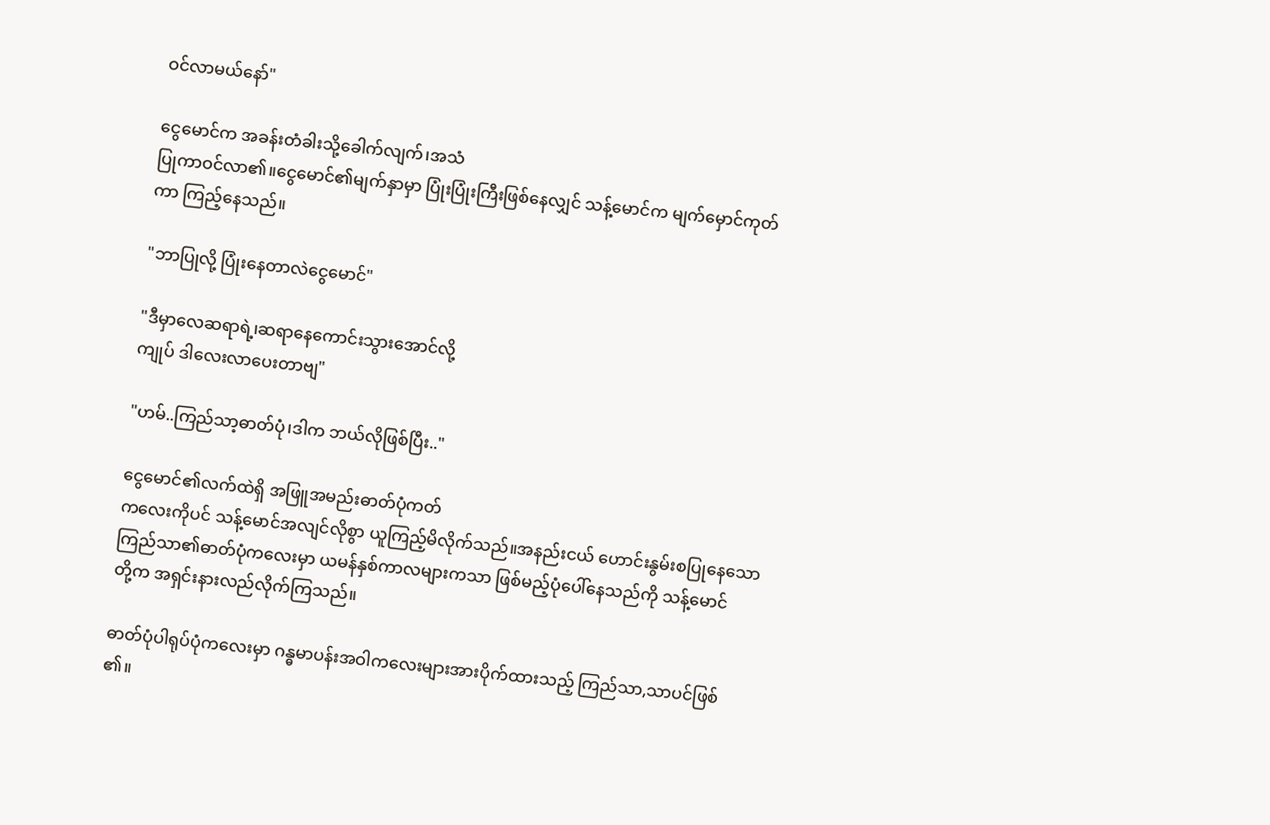ဝင်လာမယ်နော်"

ငွေမောင်က အခန်းတံခါးသို့ခေါက်လျက်၊အသံ
ပြုကာဝင်လာ၏။ငွေမောင်၏မျက်နှာမှာ ပြုံးပြုံးကြီးဖြစ်နေလျှင် သန့်မောင်က မျက်မှောင်ကုတ်
ကာ ကြည့်နေသည်။

"ဘာပြုလို့ ပြုံးနေတာလဲငွေမောင်"

"ဒီမှာလေဆရာရဲ့၊ဆရာနေကောင်းသွားအောင်လို့
ကျုပ် ဒါလေးလာပေးတာဗျ"

"ဟမ်..ကြည်သာ့ဓာတ်ပုံ၊ဒါက ဘယ်လိုဖြစ်ပြီး.."

ငွေမောင်၏လက်ထဲရှိ အဖြူအမည်းဓာတ်ပုံကတ်
ကလေးကိုပင် သန့်မောင်အလျင်လိုစွာ ယူကြည့်မိလိုက်သည်။အနည်းငယ် ဟောင်းနွမ်းစပြုနေသော
ကြည်သာ၏ဓာတ်ပုံကလေးမှာ ယမန်နှစ်ကာလများကသာ ဖြစ်မည့်ပုံပေါ်နေသည်ကို သန့်မောင်
တို့က အရှင်းနားလည်လိုက်ကြသည်။

ဓာတ်ပုံပါရုပ်ပုံကလေးမှာ ဂန္ဓမာပန်းအဝါကလေးများအားပိုက်ထားသည့် ကြည်သာ,သာပင်ဖြစ်
၏။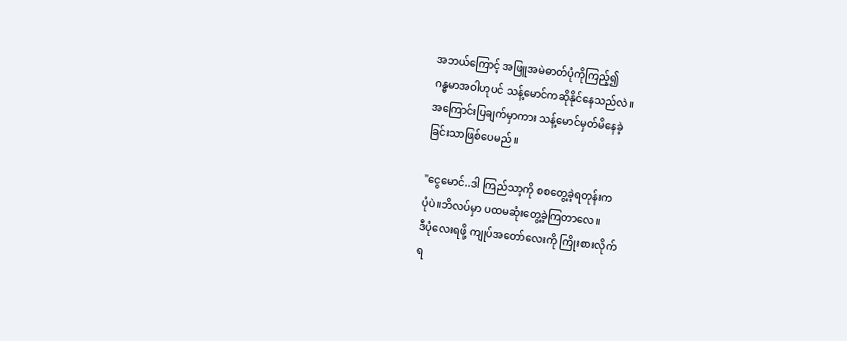အဘယ်ကြောင့် အဖြူအမဲဓာတ်ပုံကိုကြည့်၍
ဂန္ဓမာအဝါဟုပင် သန့်မောင်ကဆိုနိုင်နေသည်လဲ။
အကြောင်းပြချက်မှာကား သန့်မောင်မှတ်မိနေခဲ့
ခြင်းသာဖြစ်ပေမည်။

"ငွေမောင်..ဒါ ကြည်သာ့ကို စစတွေ့ခဲ့ရတုန်းက
ပုံပဲ။ဘိလပ်မှာ ပထမဆုံးတွေ့ခဲ့ကြတာလေ။
ဒီပုံလေးရဖို့ ကျုပ်အတော်လေးကို ကြိုးစားလိုက်
ရ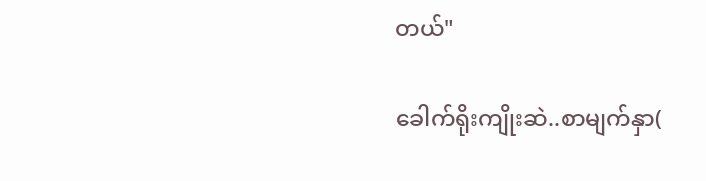တယ်"

ခေါက်ရိုးကျိုးဆဲ..စာမျက်နှာ(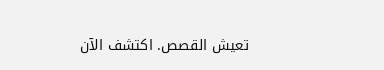تعيش القصص. اكتشف الآن